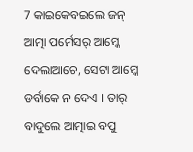7 କାଇକେବଇଲେ ଜନ୍ ଆତ୍ମା ପର୍ମେସର୍ ଆମ୍କେ ଦେଲାଆଚେ, ସେଟା ଆମ୍କେ ଡର୍ବାକେ ନ ଦେଏ । ତାର୍ ବାଦୁଲେ ଆତ୍ମାଇ ବପୁ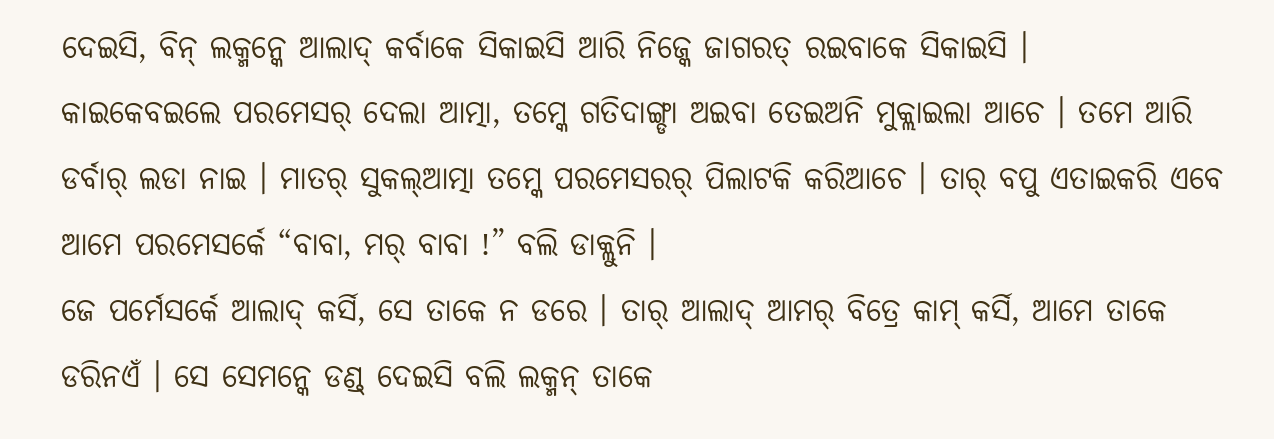ଦେଇସି, ବିନ୍ ଲକ୍ମନ୍କେ ଆଲାଦ୍ କର୍ବାକେ ସିକାଇସି ଆରି ନିଜ୍କେ ଜାଗରତ୍ ରଇବାକେ ସିକାଇସି ।
କାଇକେବଇଲେ ପରମେସର୍ ଦେଲା ଆତ୍ମା, ତମ୍କେ ଗତିଦାଙ୍ଗ୍ଡା ଅଇବା ତେଇଅନି ମୁକ୍ଲାଇଲା ଆଚେ । ତମେ ଆରି ଡର୍ବାର୍ ଲଡା ନାଇ । ମାତର୍ ସୁକଲ୍ଆତ୍ମା ତମ୍କେ ପରମେସରର୍ ପିଲାଟକି କରିଆଚେ । ତାର୍ ବପୁ ଏତାଇକରି ଏବେ ଆମେ ପରମେସର୍କେ “ବାବା, ମର୍ ବାବା !” ବଲି ଡାକ୍ଲୁନି ।
ଜେ ପର୍ମେସର୍କେ ଆଲାଦ୍ କର୍ସି, ସେ ତାକେ ନ ଡରେ । ତାର୍ ଆଲାଦ୍ ଆମର୍ ବିତ୍ରେ କାମ୍ କର୍ସି, ଆମେ ତାକେ ଡରିନଏଁ । ସେ ସେମନ୍କେ ଡଣ୍ଡ୍ ଦେଇସି ବଲି ଲକ୍ମନ୍ ତାକେ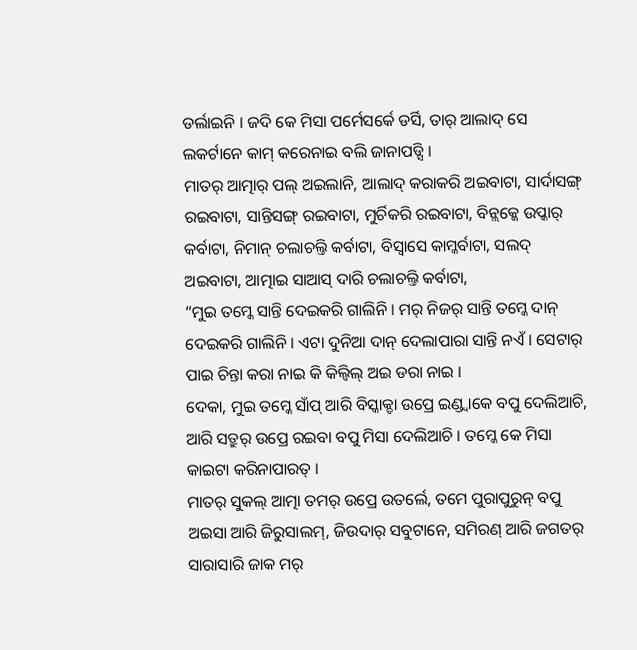ଡର୍ଲାଇନି । ଜଦି କେ ମିସା ପର୍ମେସର୍କେ ଡର୍ସି, ତାର୍ ଆଲାଦ୍ ସେ ଲକର୍ଟାନେ କାମ୍ କରେନାଇ ବଲି ଜାନାପଡ୍ସି ।
ମାତର୍ ଆତ୍ମାର୍ ପଲ୍ ଅଇଲାନି, ଆଲାଦ୍ କରାକରି ଅଇବାଟା, ସାର୍ଦାସଙ୍ଗ୍ ରଇବାଟା, ସାନ୍ତିସଙ୍ଗ୍ ରଇବାଟା, ମୁର୍ଚିକରି ରଇବାଟା, ବିନ୍ଲକ୍କେ ଉପ୍କାର୍ କର୍ବାଟା, ନିମାନ୍ ଚଲାଚଲ୍ତି କର୍ବାଟା, ବିସ୍ବାସେ କାମ୍କର୍ବାଟା, ସଲଦ୍ ଅଇବାଟା, ଆତ୍ମାଇ ସାଆସ୍ ଦାରି ଚଲାଚଲ୍ତି କର୍ବାଟା,
“ମୁଇ ତମ୍କେ ସାନ୍ତି ଦେଇକରି ଗାଲିନି । ମର୍ ନିଜର୍ ସାନ୍ତି ତମ୍କେ ଦାନ୍ ଦେଇକରି ଗାଲିନି । ଏଟା ଦୁନିଆ ଦାନ୍ ଦେଲାପାରା ସାନ୍ତି ନଏଁ । ସେଟାର୍ ପାଇ ଚିନ୍ତା କରା ନାଇ କି କିଲ୍ବିଲ୍ ଅଇ ଡରା ନାଇ ।
ଦେକା, ମୁଇ ତମ୍କେ ସାଁପ୍ ଆରି ବିସ୍କାକ୍ଡା ଉପ୍ରେ ଇଣ୍ଡ୍ବାକେ ବପୁ ଦେଲିଆଚି, ଆରି ସତ୍ରୁର୍ ଉପ୍ରେ ରଇବା ବପୁ ମିସା ଦେଲିଆଚି । ତମ୍କେ କେ ମିସା କାଇଟା କରିନାପାରତ୍ ।
ମାତର୍ ସୁକଲ୍ ଆତ୍ମା ତମର୍ ଉପ୍ରେ ଉତର୍ଲେ, ତମେ ପୁରାପୁରୁନ୍ ବପୁ ଅଇସା ଆରି ଜିରୁସାଲମ୍, ଜିଉଦାର୍ ସବୁଟାନେ, ସମିରଣ୍ ଆରି ଜଗତର୍ ସାରାସାରି ଜାକ ମର୍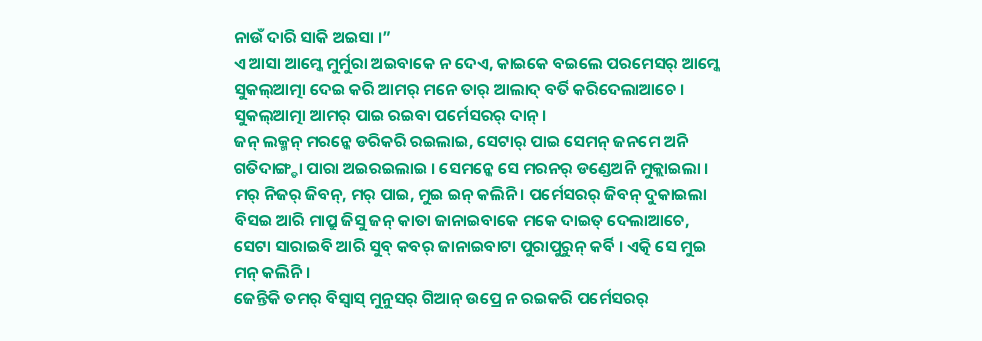ନାଉଁ ଦାରି ସାକି ଅଇସା ।”
ଏ ଆସା ଆମ୍କେ ମୁର୍ମୁରା ଅଇବାକେ ନ ଦେଏ, କାଇକେ ବଇଲେ ପରମେସର୍ ଆମ୍କେ ସୁକଲ୍ଆତ୍ମା ଦେଇ କରି ଆମର୍ ମନେ ତାର୍ ଆଲାଦ୍ ବର୍ତି କରିଦେଲାଆଚେ । ସୁକଲ୍ଆତ୍ମା ଆମର୍ ପାଇ ରଇବା ପର୍ମେସରର୍ ଦାନ୍ ।
ଜନ୍ ଲକ୍ମନ୍ ମରନ୍କେ ଡରିକରି ରଇଲାଇ, ସେଟାର୍ ପାଇ ସେମନ୍ ଜନମେ ଅନି ଗତିଦାଙ୍ଗ୍ଡା ପାରା ଅଇରଇଲାଇ । ସେମନ୍କେ ସେ ମରନର୍ ଡଣ୍ଡେଅନି ମୁକ୍ଲାଇଲା ।
ମର୍ ନିଜର୍ ଜିବନ୍, ମର୍ ପାଇ, ମୁଇ ଇନ୍ କଲିନି । ପର୍ମେସରର୍ ଜିବନ୍ ଦୁକାଇଲା ବିସଇ ଆରି ମାପ୍ରୁ ଜିସୁ ଜନ୍ କାତା ଜାନାଇବାକେ ମକେ ଦାଇତ୍ ଦେଲାଆଚେ, ସେଟା ସାରାଇବି ଆରି ସୁବ୍ କବର୍ ଜାନାଇବାଟା ପୁରାପୁରୁନ୍ କର୍ବି । ଏତ୍କି ସେ ମୁଇ ମନ୍ କଲିନି ।
ଜେନ୍ତିକି ତମର୍ ବିସ୍ବାସ୍ ମୁନୁସର୍ ଗିଆନ୍ ଉପ୍ରେ ନ ରଇକରି ପର୍ମେସରର୍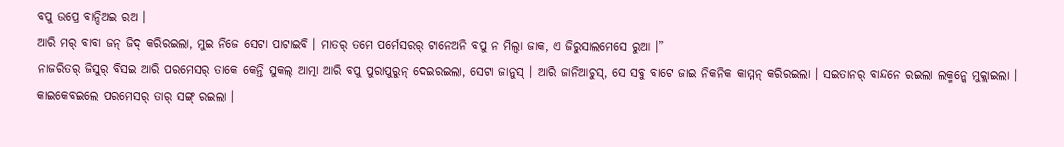ବପୁ ଉପ୍ରେ ବାନ୍ଦିଅଇ ରଅ ।
ଆରି ମର୍ ବାବା ଜନ୍ ଜିଦ୍ କରିରଇଲା, ମୁଇ ନିଜେ ସେଟା ପାଟାଇବି । ମାତର୍ ତମେ ପର୍ମେସରର୍ ଟାନେଅନି ବପୁ ନ ମିଲ୍ବା ଜାକ, ଏ ଜିରୁସାଲମେସେ ରୁଆ ।”
ନାଜରିତର୍ ଜିସୁର୍ ବିସଇ ଆରି ପରମେସର୍ ତାକେ କେନ୍ତି ସୁକଲ୍ ଆତ୍ମା ଆରି ବପୁ ପୁରାପୁରୁନ୍ ଦେଇରଇଲା, ସେଟା ଜାନୁସ୍ । ଆରି ଜାନିଆଚୁସ୍, ସେ ସବୁ ବାଟେ ଜାଇ ନିକନିକ କାମ୍ମନ୍ କରିରଇଲା । ସଇତାନର୍ ବାନ୍ଦନେ ରଇଲା ଲକ୍ମନ୍କେ ମୁକ୍ଲାଇଲା । କାଇକେବଇଲେ ପରମେସର୍ ତାର୍ ସଙ୍ଗ୍ ରଇଲା ।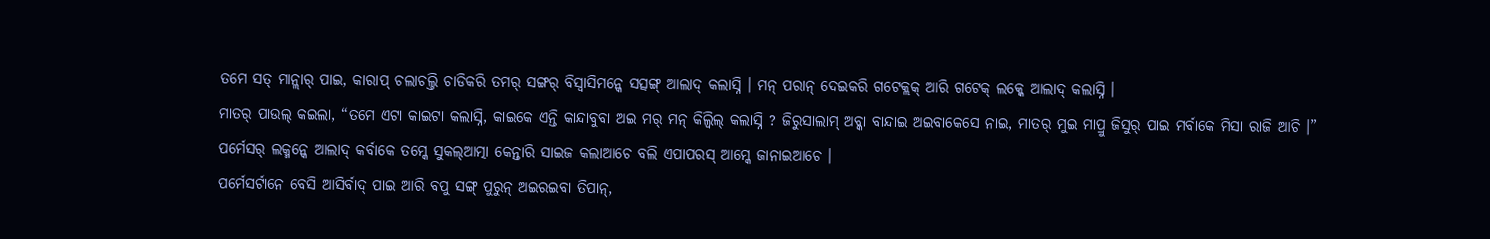ତମେ ସତ୍ ମାନ୍ଲାର୍ ପାଇ, କାରାପ୍ ଚଲାଚଲ୍ତି ଚାଡିକରି ତମର୍ ସଙ୍ଗର୍ ବିସ୍ବାସିମନ୍କେ ସତ୍ସଙ୍ଗ୍ ଆଲାଦ୍ କଲାସ୍ନି । ମନ୍ ପରାନ୍ ଦେଇକରି ଗଟେକ୍ଲକ୍ ଆରି ଗଟେକ୍ ଲକ୍କେ ଆଲାଦ୍ କଲାସ୍ନି ।
ମାତର୍ ପାଉଲ୍ କଇଲା, “ତମେ ଏଟା କାଇଟା କଲାସ୍ନି, କାଇକେ ଏନ୍ତି କାନ୍ଦାବୁବା ଅଇ ମର୍ ମନ୍ କିଲ୍ବିଲ୍ କଲାସ୍ନି ? ଜିରୁସାଲାମ୍ ଅବ୍କା ବାନ୍ଦାଇ ଅଇବାକେସେ ନାଇ, ମାତର୍ ମୁଇ ମାପ୍ରୁ ଜିସୁର୍ ପାଇ ମର୍ବାକେ ମିସା ରାଜି ଆଚି ।”
ପର୍ମେସର୍ ଲକ୍ମନ୍କେ ଆଲାଦ୍ କର୍ବାକେ ତମ୍କେ ସୁକଲ୍ଆତ୍ମା କେନ୍ତାରି ସାଇଜ କଲାଆଚେ ବଲି ଏପାପରସ୍ ଆମ୍କେ ଜାନାଇଆଚେ ।
ପର୍ମେସର୍ଟାନେ ବେସି ଆସିର୍ବାଦ୍ ପାଇ ଆରି ବପୁ ସଙ୍ଗ୍ ପୁରୁନ୍ ଅଇରଇବା ତିପାନ୍,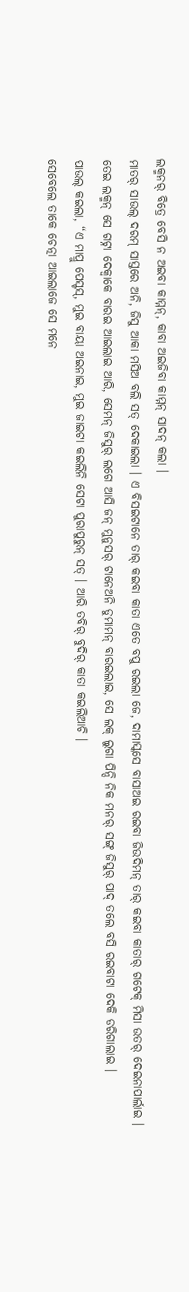ଲକ୍ମନର୍ ବିତ୍ରେ ବେସି ନ ଅଇବା କାମ୍ମନ୍, କାବା ଅଇଜିବା କାମ୍ମନ୍ ସାଦନ୍ କଲା ।
ମାତର୍ ସାଉଲ୍ ଦରମ୍ ସାସ୍ତରେ ଅନି, ଜିସୁ ଆକା ମସିଅ ବଲି ସତ୍ ଦେକାଇଲା । ଏ ବିସଇଟାନେ ତାର୍ କଇବା କାତା ଏତେ ବପୁ ରଇଲା ଜେ, ଦାମାସ୍କସେ ବାସାଅଇ ରଇବା ଜିଉଦିମନ୍ ତାର୍ କଇବା କାତାର୍ ଗଟେକ୍ ମିସା ଉତର୍ ଦେଇନାପାର୍ଲାଇ ।
ତେଇ ଲକ୍ମନ୍ ସେ ଗଟ୍ନା ଦେକ୍ବାକେ ବାରଇ ଆଇଲାଇ ଆରି, ସେମନ୍ ଜିସୁର୍ ଲଗେ ଆସି ଜନ୍ ମୁନୁସର୍ ଟାନେଅନି ଡୁମାମନ୍ ବାରଇଲାଇ, ସେ ଲକ୍ ଲୁଗା ପିନ୍ଦି ନିକ ମନର୍ ସଙ୍ଗ୍ ଜିସୁର୍ ପାଦ୍ ତଲେ ବସି ରଇବାଟା ଦେକି ଡରିଗାଲାଇ ।
ପାଉଲ୍ କଇଲା, “ଏ ମାପ୍ରୁ ପେସ୍ଟସ୍, ମୁଇ ବାୟା ଅଇନାଇ, ମୁଇ ଜାଇଟା କଇଲିନି ସେଟା ପୁରାପୁରୁନ୍ ସତ୍ । ଆରି ତବିର୍ ବୁଦିର୍ କାତା କଇଲିଆଚି ।
ସେବେଲେ ତାକେ ଚେତ୍ନା ଆଇଲାଜେ ସେ ମନେ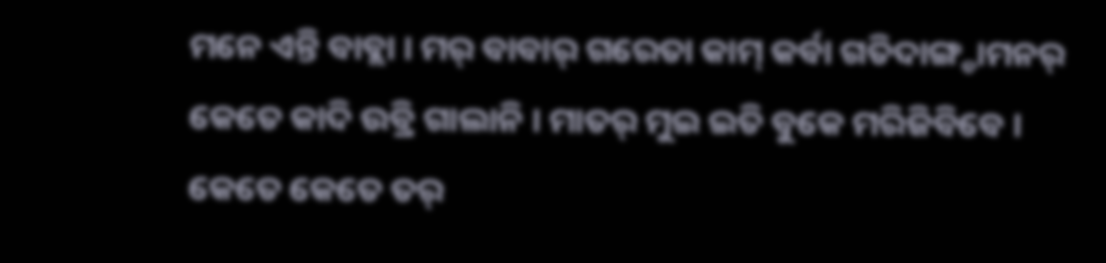ମନେ ଏନ୍ତି ବାବ୍ଲା । ମର୍ ବାବାର୍ ଗରେତା କାମ୍ କର୍ବା ଗତିଦାଙ୍ଗ୍ଡାମନର୍ କେତେ କାଦି ଉବ୍ରି ଗାଲାନି । ମାତର୍ ମୁଇ ଇତି ବୁକେ ମରିଜିବିବେ ।
କେତେ କେତେ ତର୍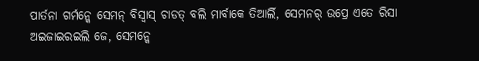ପାର୍ତନା ଗର୍ମନ୍କେ ସେମନ୍ ବିସ୍ବାସ୍ ଚାଡତ୍ ବଲି ମାର୍ବାକେ ତିଆର୍ଲି, ସେମନର୍ ଉପ୍ରେ ଏତେ ରିସା ଅଇଜାଇରଇଲି ଜେ, ସେମନ୍କେ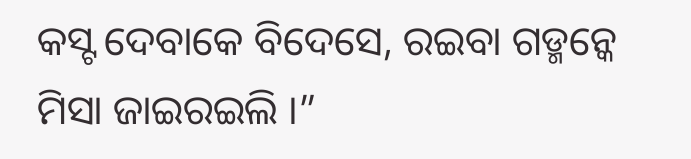କସ୍ଟ ଦେବାକେ ବିଦେସେ, ରଇବା ଗଡ୍ମନ୍କେ ମିସା ଜାଇରଇଲି ।”